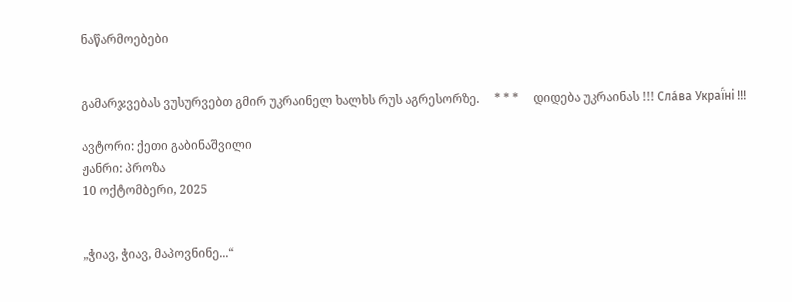ნაწარმოებები


გამარჯვებას ვუსურვებთ გმირ უკრაინელ ხალხს რუს აგრესორზე.     * * *     დიდება უკრაინას !!! Сла́ва Украї́ні !!!

ავტორი: ქეთი გაბინაშვილი
ჟანრი: პროზა
10 ოქტომბერი, 2025


„ჭიავ, ჭიავ, მაპოვნინე...“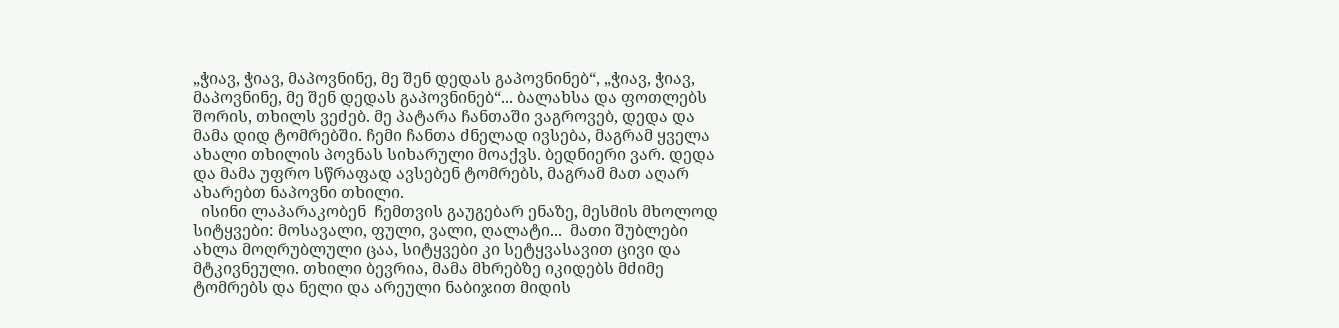„ჭიავ, ჭიავ, მაპოვნინე, მე შენ დედას გაპოვნინებ“, „ჭიავ, ჭიავ, მაპოვნინე, მე შენ დედას გაპოვნინებ“... ბალახსა და ფოთლებს შორის, თხილს ვეძებ. მე პატარა ჩანთაში ვაგროვებ, დედა და მამა დიდ ტომრებში. ჩემი ჩანთა ძნელად ივსება, მაგრამ ყველა ახალი თხილის პოვნას სიხარული მოაქვს. ბედნიერი ვარ. დედა და მამა უფრო სწრაფად ავსებენ ტომრებს, მაგრამ მათ აღარ ახარებთ ნაპოვნი თხილი.
  ისინი ლაპარაკობენ  ჩემთვის გაუგებარ ენაზე, მესმის მხოლოდ სიტყვები: მოსავალი, ფული, ვალი, ღალატი...  მათი შუბლები ახლა მოღრუბლული ცაა, სიტყვები კი სეტყვასავით ცივი და მტკივნეული. თხილი ბევრია, მამა მხრებზე იკიდებს მძიმე ტომრებს და ნელი და არეული ნაბიჯით მიდის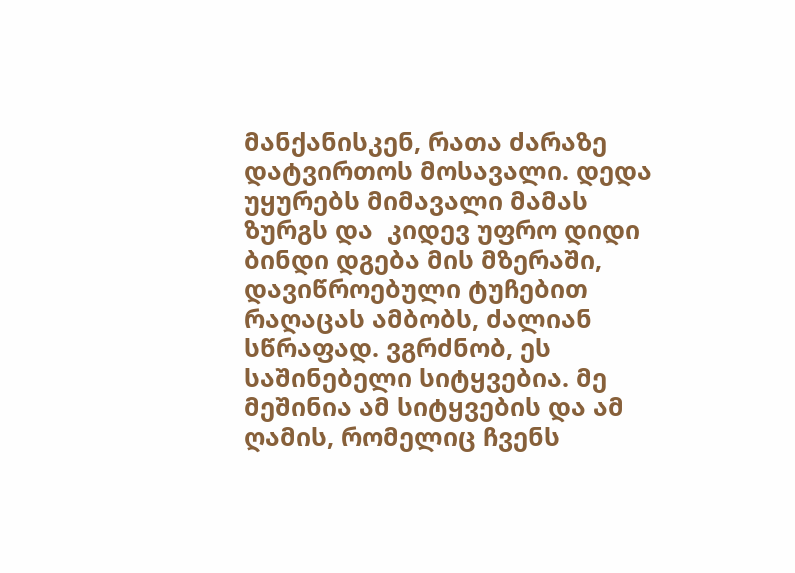მანქანისკენ, რათა ძარაზე დატვირთოს მოსავალი. დედა უყურებს მიმავალი მამას ზურგს და  კიდევ უფრო დიდი ბინდი დგება მის მზერაში, დავიწროებული ტუჩებით რაღაცას ამბობს, ძალიან სწრაფად. ვგრძნობ, ეს საშინებელი სიტყვებია. მე მეშინია ამ სიტყვების და ამ ღამის, რომელიც ჩვენს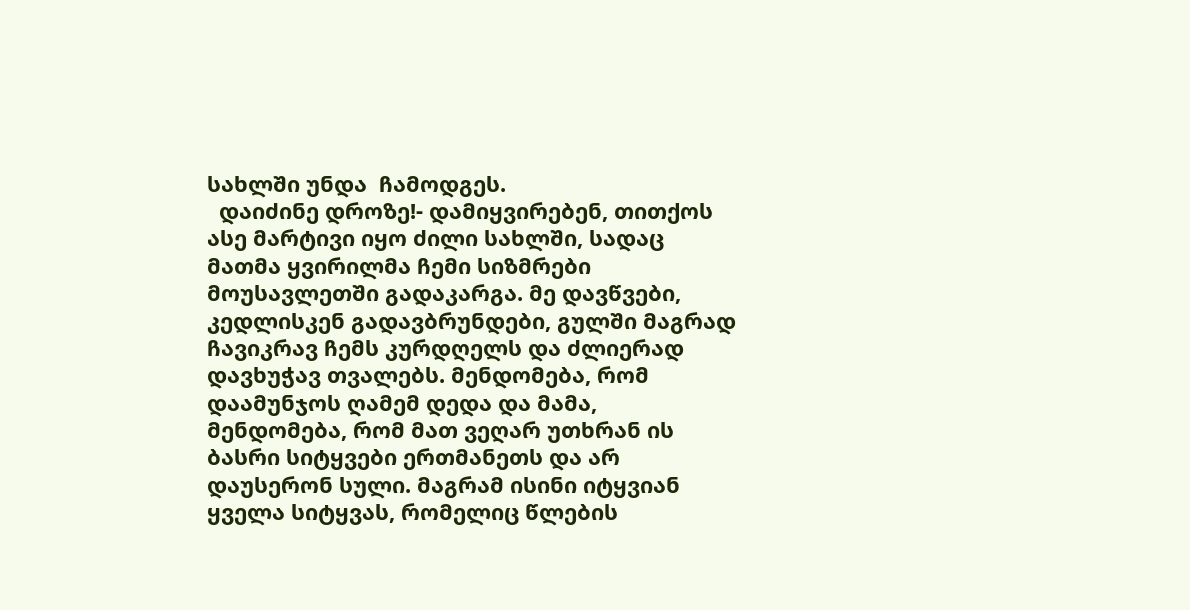სახლში უნდა  ჩამოდგეს.
  დაიძინე დროზე!- დამიყვირებენ, თითქოს ასე მარტივი იყო ძილი სახლში, სადაც მათმა ყვირილმა ჩემი სიზმრები მოუსავლეთში გადაკარგა. მე დავწვები, კედლისკენ გადავბრუნდები, გულში მაგრად ჩავიკრავ ჩემს კურდღელს და ძლიერად დავხუჭავ თვალებს. მენდომება, რომ დაამუნჯოს ღამემ დედა და მამა, მენდომება, რომ მათ ვეღარ უთხრან ის ბასრი სიტყვები ერთმანეთს და არ დაუსერონ სული. მაგრამ ისინი იტყვიან ყველა სიტყვას, რომელიც წლების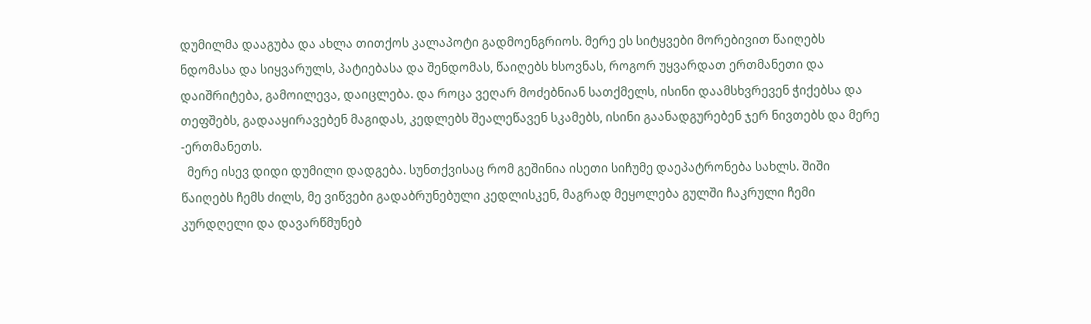დუმილმა დააგუბა და ახლა თითქოს კალაპოტი გადმოენგრიოს. მერე ეს სიტყვები მორებივით წაიღებს ნდომასა და სიყვარულს, პატიებასა და შენდომას, წაიღებს ხსოვნას, როგორ უყვარდათ ერთმანეთი და დაიშრიტება, გამოილევა, დაიცლება. და როცა ვეღარ მოძებნიან სათქმელს, ისინი დაამსხვრევენ ჭიქებსა და თეფშებს, გადააყირავებენ მაგიდას, კედლებს შეალეწავენ სკამებს, ისინი გაანადგურებენ ჯერ ნივთებს და მერე -ერთმანეთს.
  მერე ისევ დიდი დუმილი დადგება. სუნთქვისაც რომ გეშინია ისეთი სიჩუმე დაეპატრონება სახლს. შიში წაიღებს ჩემს ძილს, მე ვიწვები გადაბრუნებული კედლისკენ, მაგრად მეყოლება გულში ჩაკრული ჩემი კურდღელი და დავარწმუნებ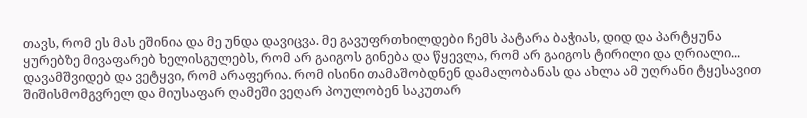თავს, რომ ეს მას ეშინია და მე უნდა დავიცვა. მე გავუფრთხილდები ჩემს პატარა ბაჭიას, დიდ და პარტყუნა ყურებზე მივაფარებ ხელისგულებს, რომ არ გაიგოს გინება და წყევლა, რომ არ გაიგოს ტირილი და ღრიალი... დავამშვიდებ და ვეტყვი, რომ არაფერია. რომ ისინი თამაშობდნენ დამალობანას და ახლა ამ უღრანი ტყესავით შიშისმომგვრელ და მიუსაფარ ღამეში ვეღარ პოულობენ საკუთარ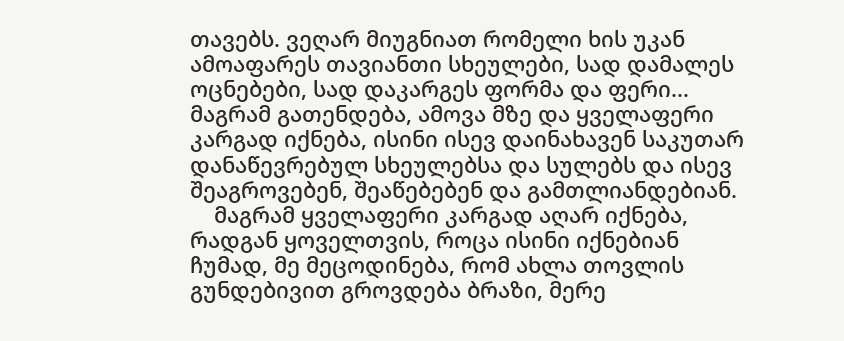თავებს. ვეღარ მიუგნიათ რომელი ხის უკან ამოაფარეს თავიანთი სხეულები, სად დამალეს ოცნებები, სად დაკარგეს ფორმა და ფერი... მაგრამ გათენდება, ამოვა მზე და ყველაფერი კარგად იქნება, ისინი ისევ დაინახავენ საკუთარ დანაწევრებულ სხეულებსა და სულებს და ისევ შეაგროვებენ, შეაწებებენ და გამთლიანდებიან.
    მაგრამ ყველაფერი კარგად აღარ იქნება, რადგან ყოველთვის, როცა ისინი იქნებიან ჩუმად, მე მეცოდინება, რომ ახლა თოვლის გუნდებივით გროვდება ბრაზი, მერე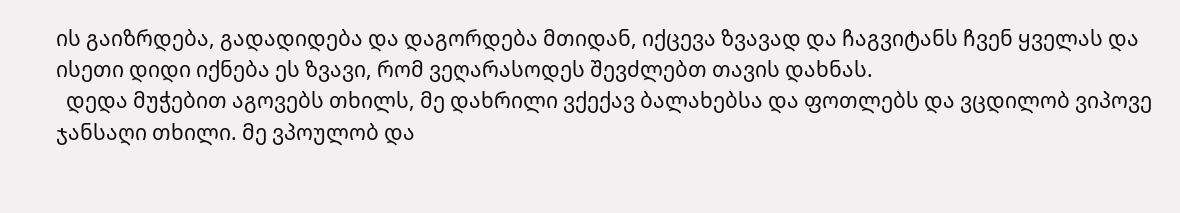ის გაიზრდება, გადადიდება და დაგორდება მთიდან, იქცევა ზვავად და ჩაგვიტანს ჩვენ ყველას და ისეთი დიდი იქნება ეს ზვავი, რომ ვეღარასოდეს შევძლებთ თავის დახნას.
  დედა მუჭებით აგოვებს თხილს, მე დახრილი ვქექავ ბალახებსა და ფოთლებს და ვცდილობ ვიპოვე ჯანსაღი თხილი. მე ვპოულობ და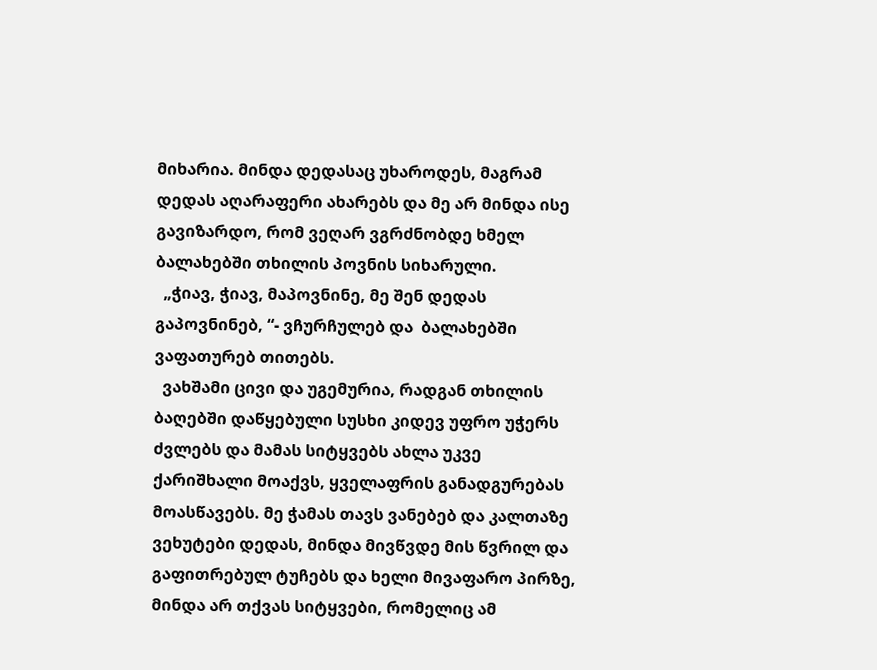მიხარია. მინდა დედასაც უხაროდეს, მაგრამ დედას აღარაფერი ახარებს და მე არ მინდა ისე გავიზარდო, რომ ვეღარ ვგრძნობდე ხმელ ბალახებში თხილის პოვნის სიხარული.
  „ჭიავ, ჭიავ, მაპოვნინე, მე შენ დედას გაპოვნინებ, “- ვჩურჩულებ და  ბალახებში ვაფათურებ თითებს.
  ვახშამი ცივი და უგემურია, რადგან თხილის ბაღებში დაწყებული სუსხი კიდევ უფრო უჭერს ძვლებს და მამას სიტყვებს ახლა უკვე  ქარიშხალი მოაქვს, ყველაფრის განადგურებას მოასწავებს. მე ჭამას თავს ვანებებ და კალთაზე ვეხუტები დედას, მინდა მივწვდე მის წვრილ და გაფითრებულ ტუჩებს და ხელი მივაფარო პირზე, მინდა არ თქვას სიტყვები, რომელიც ამ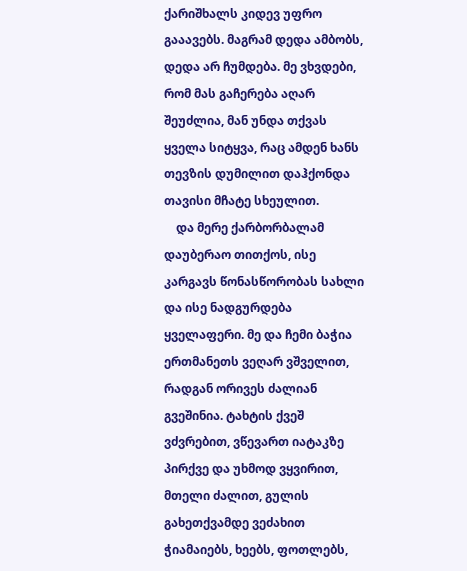ქარიშხალს კიდევ უფრო გააავებს. მაგრამ დედა ამბობს, დედა არ ჩუმდება. მე ვხვდები, რომ მას გაჩერება აღარ შეუძლია, მან უნდა თქვას ყველა სიტყვა, რაც ამდენ ხანს თევზის დუმილით დაჰქონდა თავისი მჩატე სხეულით.
    და მერე ქარბორბალამ დაუბერაო თითქოს, ისე კარგავს წონასწორობას სახლი და ისე ნადგურდება ყველაფერი. მე და ჩემი ბაჭია ერთმანეთს ვეღარ ვშველით, რადგან ორივეს ძალიან გვეშინია. ტახტის ქვეშ ვძვრებით, ვწევართ იატაკზე პირქვე და უხმოდ ვყვირით, მთელი ძალით, გულის გახეთქვამდე ვეძახით ჭიამაიებს, ხეებს, ფოთლებს,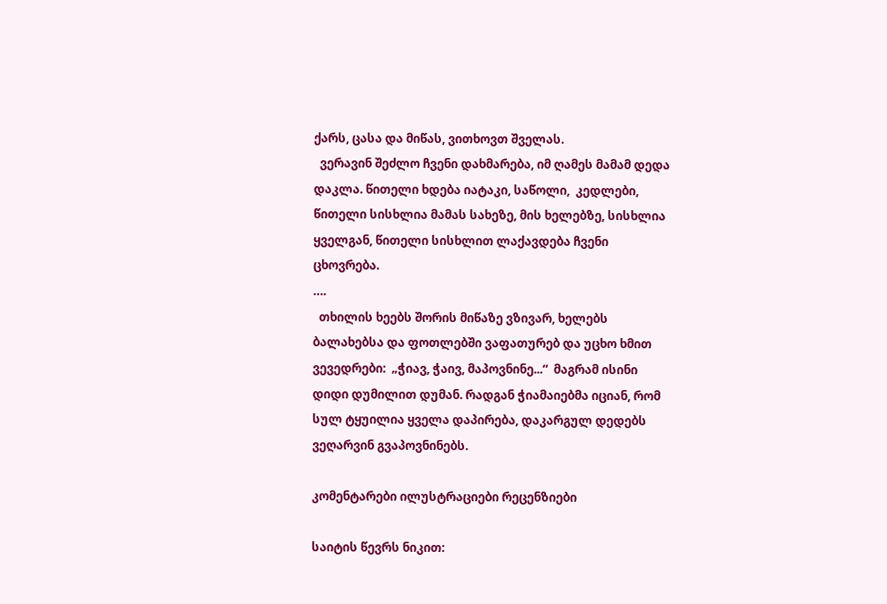ქარს, ცასა და მიწას, ვითხოვთ შველას.
  ვერავინ შეძლო ჩვენი დახმარება, იმ ღამეს მამამ დედა დაკლა. წითელი ხდება იატაკი, საწოლი,  კედლები, წითელი სისხლია მამას სახეზე, მის ხელებზე, სისხლია ყველგან, წითელი სისხლით ლაქავდება ჩვენი ცხოვრება.
….
  თხილის ხეებს შორის მიწაზე ვზივარ, ხელებს ბალახებსა და ფოთლებში ვაფათურებ და უცხო ხმით ვევედრები:  „ჭიავ, ჭაივ, მაპოვნინე...“  მაგრამ ისინი დიდი დუმილით დუმან. რადგან ჭიამაიებმა იციან, რომ სულ ტყუილია ყველა დაპირება, დაკარგულ დედებს ვეღარვინ გვაპოვნინებს.

კომენტარები ილუსტრაციები რეცენზიები

საიტის წევრს ნიკით: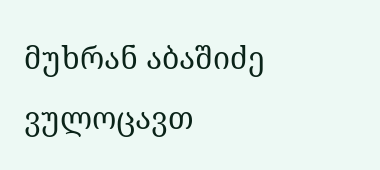მუხრან აბაშიძე ვულოცავთ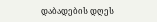დაბადების დღეს